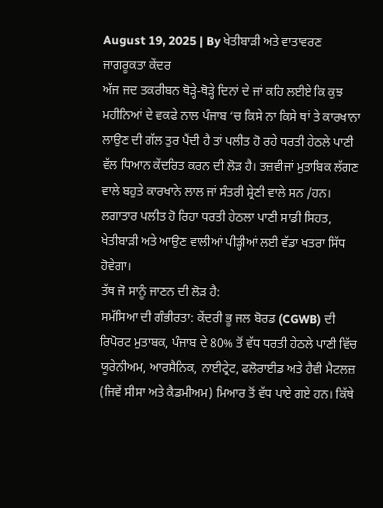August 19, 2025 | By ਖੇਤੀਬਾੜੀ ਅਤੇ ਵਾਤਾਵਰਣ ਜਾਗਰੂਕਤਾ ਕੇਂਦਰ
ਅੱਜ ਜਦ ਤਕਰੀਬਨ ਥੋੜ੍ਹੇ-ਥੋੜ੍ਹੇ ਦਿਨਾਂ ਦੇ ਜਾਂ ਕਹਿ ਲਈਏ ਕਿ ਕੁਝ ਮਹੀਨਿਆਂ ਦੇ ਵਕਫੇ ਨਾਲ ਪੰਜਾਬ ‘ਚ ਕਿਸੇ ਨਾ ਕਿਸੇ ਥਾਂ ਤੇ ਕਾਰਖਾਨਾ ਲਾਉਣ ਦੀ ਗੱਲ ਤੁਰ ਪੈਂਦੀ ਹੈ ਤਾਂ ਪਲੀਤ ਹੋ ਰਹੇ ਧਰਤੀ ਹੇਠਲੇ ਪਾਣੀ ਵੱਲ ਧਿਆਨ ਕੇਂਦਰਿਤ ਕਰਨ ਦੀ ਲੋੜ ਹੈ। ਤਜ਼ਵੀਜਾਂ ਮੁਤਾਬਿਕ ਲੱਗਣ ਵਾਲੇ ਬਹੁਤੇ ਕਾਰਖਾਨੇ ਲਾਲ ਜਾਂ ਸੰਤਰੀ ਸ਼੍ਰੇਣੀ ਵਾਲੇ ਸਨ /ਹਨ। ਲਗਾਤਾਰ ਪਲੀਤ ਹੋ ਰਿਹਾ ਧਰਤੀ ਹੇਠਲਾ ਪਾਣੀ ਸਾਡੀ ਸਿਹਤ, ਖੇਤੀਬਾੜੀ ਅਤੇ ਆਉਣ ਵਾਲੀਆਂ ਪੀੜ੍ਹੀਆਂ ਲਈ ਵੱਡਾ ਖਤਰਾ ਸਿੱਧ ਹੋਵੇਗਾ।
ਤੱਥ ਜੋ ਸਾਨੂੰ ਜਾਣਨ ਦੀ ਲੋੜ ਹੈ:
ਸਮੱਸਿਆ ਦੀ ਗੰਭੀਰਤਾ: ਕੇਂਦਰੀ ਭੂ ਜਲ ਬੋਰਡ (CGWB) ਦੀ ਰਿਪੋਰਟ ਮੁਤਾਬਕ, ਪੰਜਾਬ ਦੇ 80% ਤੋਂ ਵੱਧ ਧਰਤੀ ਹੇਠਲੇ ਪਾਣੀ ਵਿੱਚ ਯੂਰੇਨੀਅਮ, ਆਰਸੈਨਿਕ, ਨਾਈਟ੍ਰੇਟ, ਫਲੋਰਾਈਡ ਅਤੇ ਹੈਵੀ ਮੈਟਲਜ਼ (ਜਿਵੇਂ ਸੀਸਾ ਅਤੇ ਕੈਡਮੀਅਮ) ਮਿਆਰ ਤੋਂ ਵੱਧ ਪਾਏ ਗਏ ਹਨ। ਕਿੱਥੇ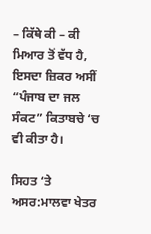– ਕਿੱਥੇ ਕੀ – ਕੀ ਮਿਆਰ ਤੋਂ ਵੱਧ ਹੈ, ਇਸਦਾ ਜ਼ਿਕਰ ਅਸੀਂ “ਪੰਜਾਬ ਦਾ ਜਲ ਸੰਕਟ” ਕਿਤਾਬਚੇ ‘ਚ ਵੀ ਕੀਤਾ ਹੈ।

ਸਿਹਤ ‘ਤੇ ਅਸਰ:ਮਾਲਵਾ ਖੇਤਰ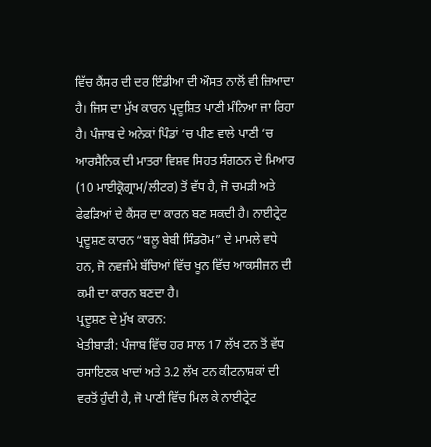ਵਿੱਚ ਕੈਂਸਰ ਦੀ ਦਰ ਇੰਡੀਆ ਦੀ ਔਸਤ ਨਾਲੋਂ ਵੀ ਜ਼ਿਆਦਾ ਹੈ। ਜਿਸ ਦਾ ਮੁੱਖ ਕਾਰਨ ਪ੍ਰਦੂਸ਼ਿਤ ਪਾਣੀ ਮੰਨਿਆ ਜਾ ਰਿਹਾ ਹੈ। ਪੰਜਾਬ ਦੇ ਅਨੇਕਾਂ ਪਿੰਡਾਂ ‘ਚ ਪੀਣ ਵਾਲੇ ਪਾਣੀ ‘ਚ ਆਰਸੈਨਿਕ ਦੀ ਮਾਤਰਾ ਵਿਸ਼ਵ ਸਿਹਤ ਸੰਗਠਨ ਦੇ ਮਿਆਰ (10 ਮਾਈਕ੍ਰੋਗ੍ਰਾਮ/ਲੀਟਰ) ਤੋਂ ਵੱਧ ਹੈ, ਜੋ ਚਮੜੀ ਅਤੇ ਫੇਫੜਿਆਂ ਦੇ ਕੈਂਸਰ ਦਾ ਕਾਰਨ ਬਣ ਸਕਦੀ ਹੈ। ਨਾਈਟ੍ਰੇਟ ਪ੍ਰਦੂਸ਼ਣ ਕਾਰਨ “ਬਲੂ ਬੇਬੀ ਸਿੰਡਰੋਮ” ਦੇ ਮਾਮਲੇ ਵਧੇ ਹਨ, ਜੋ ਨਵਜੰਮੇ ਬੱਚਿਆਂ ਵਿੱਚ ਖੂਨ ਵਿੱਚ ਆਕਸੀਜਨ ਦੀ ਕਮੀ ਦਾ ਕਾਰਨ ਬਣਦਾ ਹੈ।
ਪ੍ਰਦੂਸ਼ਣ ਦੇ ਮੁੱਖ ਕਾਰਨ:
ਖੇਤੀਬਾੜੀ: ਪੰਜਾਬ ਵਿੱਚ ਹਰ ਸਾਲ 17 ਲੱਖ ਟਨ ਤੋਂ ਵੱਧ ਰਸਾਇਣਕ ਖਾਦਾਂ ਅਤੇ 3.2 ਲੱਖ ਟਨ ਕੀਟਨਾਸ਼ਕਾਂ ਦੀ ਵਰਤੋਂ ਹੁੰਦੀ ਹੈ, ਜੋ ਪਾਣੀ ਵਿੱਚ ਮਿਲ ਕੇ ਨਾਈਟ੍ਰੇਟ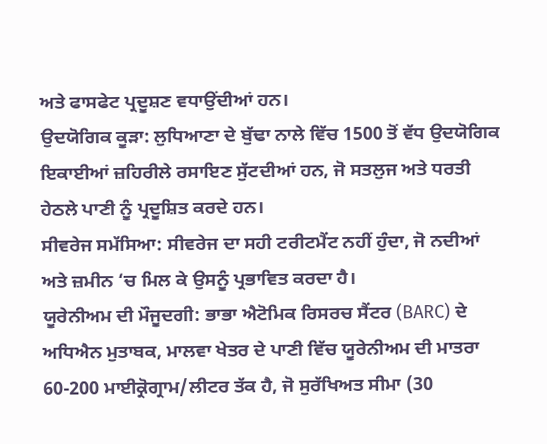ਅਤੇ ਫਾਸਫੇਟ ਪ੍ਰਦੂਸ਼ਣ ਵਧਾਉਂਦੀਆਂ ਹਨ।
ਉਦਯੋਗਿਕ ਕੂੜਾ: ਲੁਧਿਆਣਾ ਦੇ ਬੁੱਢਾ ਨਾਲੇ ਵਿੱਚ 1500 ਤੋਂ ਵੱਧ ਉਦਯੋਗਿਕ ਇਕਾਈਆਂ ਜ਼ਹਿਰੀਲੇ ਰਸਾਇਣ ਸੁੱਟਦੀਆਂ ਹਨ, ਜੋ ਸਤਲੁਜ ਅਤੇ ਧਰਤੀ ਹੇਠਲੇ ਪਾਣੀ ਨੂੰ ਪ੍ਰਦੂਸ਼ਿਤ ਕਰਦੇ ਹਨ।
ਸੀਵਰੇਜ ਸਮੱਸਿਆ: ਸੀਵਰੇਜ ਦਾ ਸਹੀ ਟਰੀਟਮੈਂਟ ਨਹੀਂ ਹੁੰਦਾ, ਜੋ ਨਦੀਆਂ ਅਤੇ ਜ਼ਮੀਨ ‘ਚ ਮਿਲ ਕੇ ਉਸਨੂੰ ਪ੍ਰਭਾਵਿਤ ਕਰਦਾ ਹੈ।
ਯੂਰੇਨੀਅਮ ਦੀ ਮੌਜੂਦਗੀ: ਭਾਭਾ ਐਟੋਮਿਕ ਰਿਸਰਚ ਸੈਂਟਰ (BARC) ਦੇ ਅਧਿਐਨ ਮੁਤਾਬਕ, ਮਾਲਵਾ ਖੇਤਰ ਦੇ ਪਾਣੀ ਵਿੱਚ ਯੂਰੇਨੀਅਮ ਦੀ ਮਾਤਰਾ 60-200 ਮਾਈਕ੍ਰੋਗ੍ਰਾਮ/ਲੀਟਰ ਤੱਕ ਹੈ, ਜੋ ਸੁਰੱਖਿਅਤ ਸੀਮਾ (30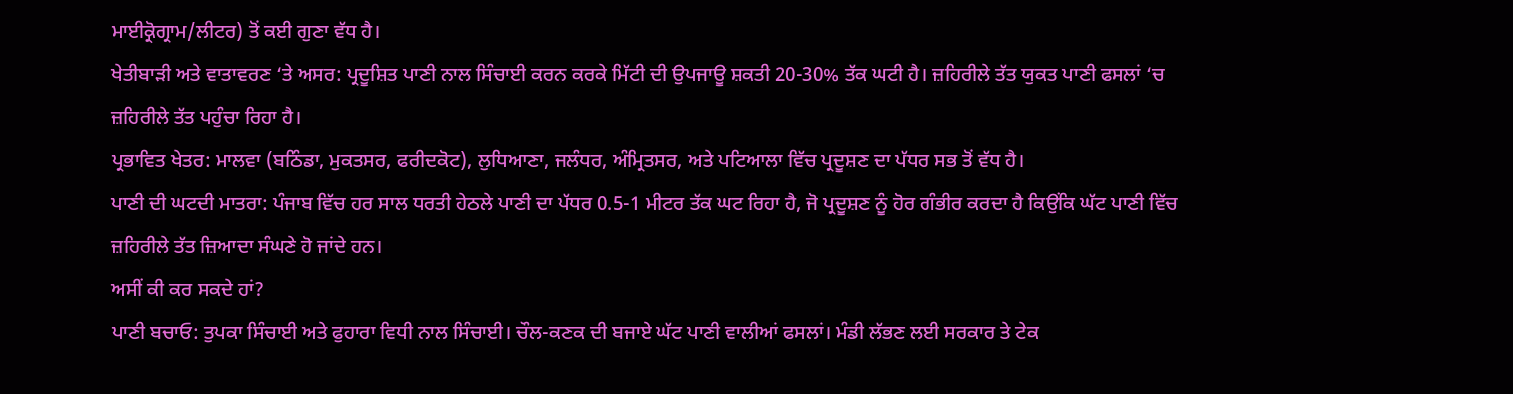ਮਾਈਕ੍ਰੋਗ੍ਰਾਮ/ਲੀਟਰ) ਤੋਂ ਕਈ ਗੁਣਾ ਵੱਧ ਹੈ।
ਖੇਤੀਬਾੜੀ ਅਤੇ ਵਾਤਾਵਰਣ ‘ਤੇ ਅਸਰ: ਪ੍ਰਦੂਸ਼ਿਤ ਪਾਣੀ ਨਾਲ ਸਿੰਚਾਈ ਕਰਨ ਕਰਕੇ ਮਿੱਟੀ ਦੀ ਉਪਜਾਊ ਸ਼ਕਤੀ 20-30% ਤੱਕ ਘਟੀ ਹੈ। ਜ਼ਹਿਰੀਲੇ ਤੱਤ ਯੁਕਤ ਪਾਣੀ ਫਸਲਾਂ ‘ਚ ਜ਼ਹਿਰੀਲੇ ਤੱਤ ਪਹੁੰਚਾ ਰਿਹਾ ਹੈ।
ਪ੍ਰਭਾਵਿਤ ਖੇਤਰ: ਮਾਲਵਾ (ਬਠਿੰਡਾ, ਮੁਕਤਸਰ, ਫਰੀਦਕੋਟ), ਲੁਧਿਆਣਾ, ਜਲੰਧਰ, ਅੰਮ੍ਰਿਤਸਰ, ਅਤੇ ਪਟਿਆਲਾ ਵਿੱਚ ਪ੍ਰਦੂਸ਼ਣ ਦਾ ਪੱਧਰ ਸਭ ਤੋਂ ਵੱਧ ਹੈ।
ਪਾਣੀ ਦੀ ਘਟਦੀ ਮਾਤਰਾ: ਪੰਜਾਬ ਵਿੱਚ ਹਰ ਸਾਲ ਧਰਤੀ ਹੇਠਲੇ ਪਾਣੀ ਦਾ ਪੱਧਰ 0.5-1 ਮੀਟਰ ਤੱਕ ਘਟ ਰਿਹਾ ਹੈ, ਜੋ ਪ੍ਰਦੂਸ਼ਣ ਨੂੰ ਹੋਰ ਗੰਭੀਰ ਕਰਦਾ ਹੈ ਕਿਉਂਕਿ ਘੱਟ ਪਾਣੀ ਵਿੱਚ ਜ਼ਹਿਰੀਲੇ ਤੱਤ ਜ਼ਿਆਦਾ ਸੰਘਣੇ ਹੋ ਜਾਂਦੇ ਹਨ।
ਅਸੀਂ ਕੀ ਕਰ ਸਕਦੇ ਹਾਂ?
ਪਾਣੀ ਬਚਾਓ: ਤੁਪਕਾ ਸਿੰਚਾਈ ਅਤੇ ਫੁਹਾਰਾ ਵਿਧੀ ਨਾਲ ਸਿੰਚਾਈ। ਚੌਲ-ਕਣਕ ਦੀ ਬਜਾਏ ਘੱਟ ਪਾਣੀ ਵਾਲੀਆਂ ਫਸਲਾਂ। ਮੰਡੀ ਲੱਭਣ ਲਈ ਸਰਕਾਰ ਤੇ ਟੇਕ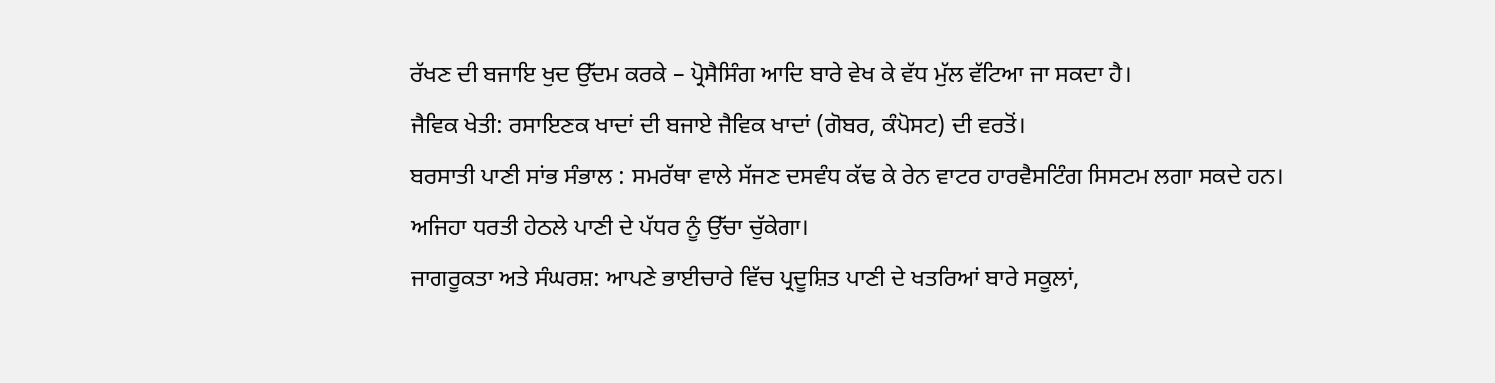ਰੱਖਣ ਦੀ ਬਜਾਇ ਖੁਦ ਉੱਦਮ ਕਰਕੇ – ਪ੍ਰੋਸੈਸਿੰਗ ਆਦਿ ਬਾਰੇ ਵੇਖ ਕੇ ਵੱਧ ਮੁੱਲ ਵੱਟਿਆ ਜਾ ਸਕਦਾ ਹੈ।
ਜੈਵਿਕ ਖੇਤੀ: ਰਸਾਇਣਕ ਖਾਦਾਂ ਦੀ ਬਜਾਏ ਜੈਵਿਕ ਖਾਦਾਂ (ਗੋਬਰ, ਕੰਪੋਸਟ) ਦੀ ਵਰਤੋਂ।
ਬਰਸਾਤੀ ਪਾਣੀ ਸਾਂਭ ਸੰਭਾਲ : ਸਮਰੱਥਾ ਵਾਲੇ ਸੱਜਣ ਦਸਵੰਧ ਕੱਢ ਕੇ ਰੇਨ ਵਾਟਰ ਹਾਰਵੈਸਟਿੰਗ ਸਿਸਟਮ ਲਗਾ ਸਕਦੇ ਹਨ। ਅਜਿਹਾ ਧਰਤੀ ਹੇਠਲੇ ਪਾਣੀ ਦੇ ਪੱਧਰ ਨੂੰ ਉੱਚਾ ਚੁੱਕੇਗਾ।
ਜਾਗਰੂਕਤਾ ਅਤੇ ਸੰਘਰਸ਼: ਆਪਣੇ ਭਾਈਚਾਰੇ ਵਿੱਚ ਪ੍ਰਦੂਸ਼ਿਤ ਪਾਣੀ ਦੇ ਖਤਰਿਆਂ ਬਾਰੇ ਸਕੂਲਾਂ,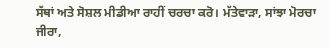ਸੱਥਾਂ ਅਤੇ ਸੋਸ਼ਲ ਮੀਡੀਆ ਰਾਹੀਂ ਚਰਚਾ ਕਰੋ। ਮੱਤੇਵਾੜਾ, ਸਾਂਝਾ ਮੋਰਚਾ ਜੀਰਾ,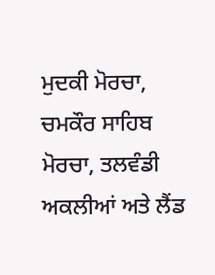ਮੁਦਕੀ ਮੋਰਚਾ, ਚਮਕੌਰ ਸਾਹਿਬ ਮੋਰਚਾ, ਤਲਵੰਡੀ ਅਕਲੀਆਂ ਅਤੇ ਲੈਂਡ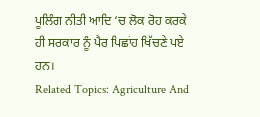ਪੂਲਿੰਗ ਨੀਤੀ ਆਦਿ ‘ਚ ਲੋਕ ਰੋਹ ਕਰਕੇ ਹੀ ਸਰਕਾਰ ਨੂੰ ਪੈਰ ਪਿਛਾਂਹ ਖਿੱਚਣੇ ਪਏ ਹਨ।
Related Topics: Agriculture And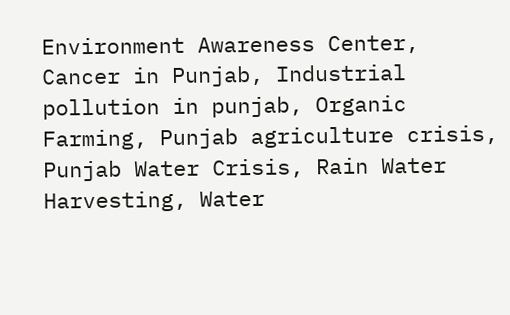Environment Awareness Center, Cancer in Punjab, Industrial pollution in punjab, Organic Farming, Punjab agriculture crisis, Punjab Water Crisis, Rain Water Harvesting, Water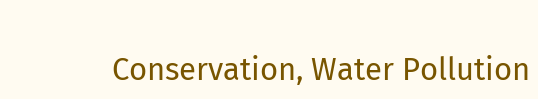Conservation, Water Pollution